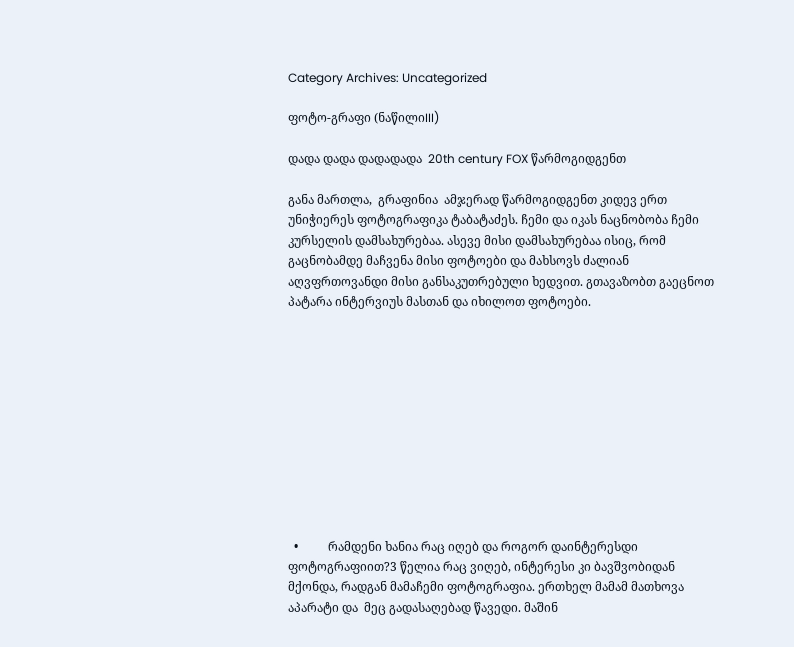Category Archives: Uncategorized

ფოტო-გრაფი (ნაწილიIII)

დადა დადა დადადადა  20th century FOX წარმოგიდგენთ

განა მართლა,  გრაფინია  ამჯერად წარმოგიდგენთ კიდევ ერთ უნიჭიერეს ფოტოგრაფიკა ტაბატაძეს. ჩემი და იკას ნაცნობობა ჩემი კურსელის დამსახურებაა. ასევე მისი დამსახურებაა ისიც, რომ გაცნობამდე მაჩვენა მისი ფოტოები და მახსოვს ძალიან აღვფრთოვანდი მისი განსაკუთრებული ხედვით. გთავაზობთ გაეცნოთ პატარა ინტერვიუს მასთან და იხილოთ ფოტოები.











  •          რამდენი ხანია რაც იღებ და როგორ დაინტერესდი ფოტოგრაფიით?3 წელია რაც ვიღებ, ინტერესი კი ბავშვობიდან მქონდა, რადგან მამაჩემი ფოტოგრაფია. ერთხელ მამამ მათხოვა აპარატი და  მეც გადასაღებად წავედი. მაშინ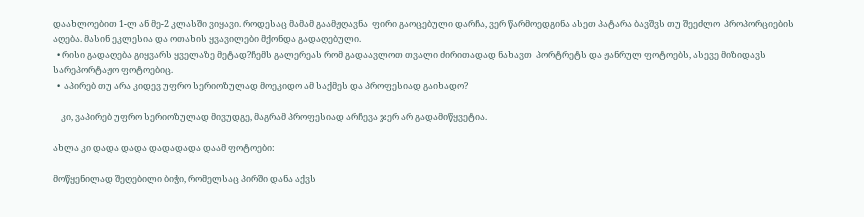დაახლოებით 1-ლ ან მე-2 კლასში ვიყავი. როდესაც მამამ გაამჟღავნა  ფირი გაოცებული დარჩა, ვერ წარმოედგინა ასეთ პატარა ბავშვს თუ შეეძლო  პროპორციების აღება. მასინ ეკლესია და ოთახის ყვავილები მქონდა გადაღებული.
  • რისი გადაღება გიყვარს ყველაზე მეტად?ჩემს გალერეას რომ გადაავლოთ თვალი ძირითადად ნახავთ  პორტრეტს და ჟანრულ ფოტოებს, ასევე მიზიდავს სარეპორტაჟო ფოტოებიც.
  •  აპირებ თუ არა კიდევ უფრო სერიოზულად მოეკიდო ამ საქმეს და პროფესიად გაიხადო?

    კი, ვაპირებ უფრო სერიოზულად მივუდგე, მაგრამ პროფესიად არჩევა ჯერ არ გადამიწყვეტია.

ახლა კი დადა დადა დადადადა დაამ ფოტოები:

მოწყენილად შეღებილი ბიჭი, რომელსაც პირში დანა აქვს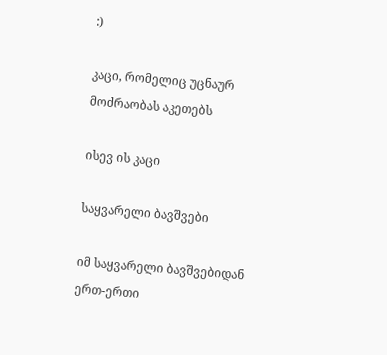:)

კაცი, რომელიც უცნაურ მოძრაობას აკეთებს

ისევ ის კაცი

საყვარელი ბავშვები

იმ საყვარელი ბავშვებიდან ერთ-ერთი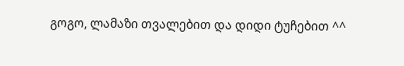გოგო, ლამაზი თვალებით და დიდი ტუჩებით ^^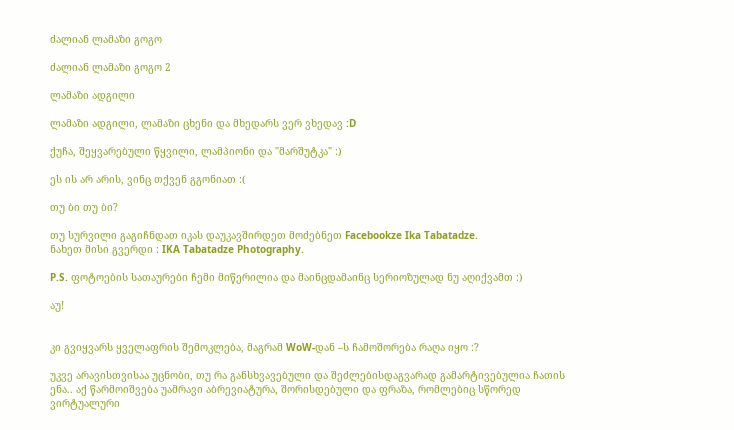ძალიან ლამაზი გოგო

ძალიან ლამაზი გოგო 2

ლამაზი ადგილი

ლამაზი ადგილი, ლამაზი ცხენი და მხედარს ვერ ვხედავ :D

ქუჩა, შეყვარებული წყვილი, ლამპიონი და "მარშუტკა" :)

ეს ის არ არის, ვინც თქვენ გგონიათ :(

თუ ბი თუ ბი?

თუ სურვილი გაგიჩნდათ იკას დაუკავშირდეთ მოძებნეთ Facebookze Ika Tabatadze.
ნახეთ მისი გვერდი : IKA Tabatadze Photography.

P.S. ფოტოების სათაურები ჩემი მიწერილია და მაინცდამაინც სერიოზულად ნუ აღიქვამთ :)

აუ!


კი გვიყვარს ყველაფრის შემოკლება, მაგრამ WoW-დან –ს ჩამოშორება რაღა იყო :?

უკვე არავისთვისაა უცნობი, თუ რა განსხვავებული და შეძლებისდაგვარად გამარტივებულია ჩათის ენა.. აქ წარმოიშვება უამრავი აბრევიატურა, შორისდებული და ფრაზა, რომლებიც სწორედ ვირტუალური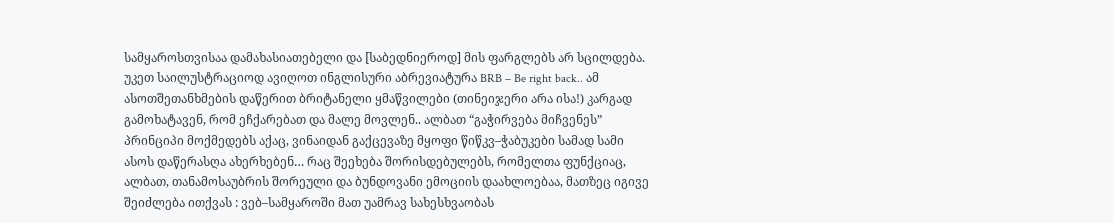სამყაროსთვისაა დამახასიათებელი და [საბედნიეროდ] მის ფარგლებს არ სცილდება. უკეთ საილუსტრაციოდ ავიღოთ ინგლისური აბრევიატურა BRB – Be right back.. ამ ასოთშეთანხმების დაწერით ბრიტანელი ყმაწვილები (თინეიჯერი არა ისა!) კარგად გამოხატავენ, რომ ეჩქარებათ და მალე მოვლენ.. ალბათ “გაჭირვება მიჩვენეს” პრინციპი მოქმედებს აქაც, ვინაიდან გაქცევაზე მყოფი წიწკვ–ჭაბუკები სამად სამი ასოს დაწერასღა ახერხებენ… რაც შეეხება შორისდებულებს, რომელთა ფუნქციაც, ალბათ, თანამოსაუბრის შორეული და ბუნდოვანი ემოციის დაახლოებაა, მათზეც იგივე შეიძლება ითქვას : ვებ–სამყაროში მათ უამრავ სახესხვაობას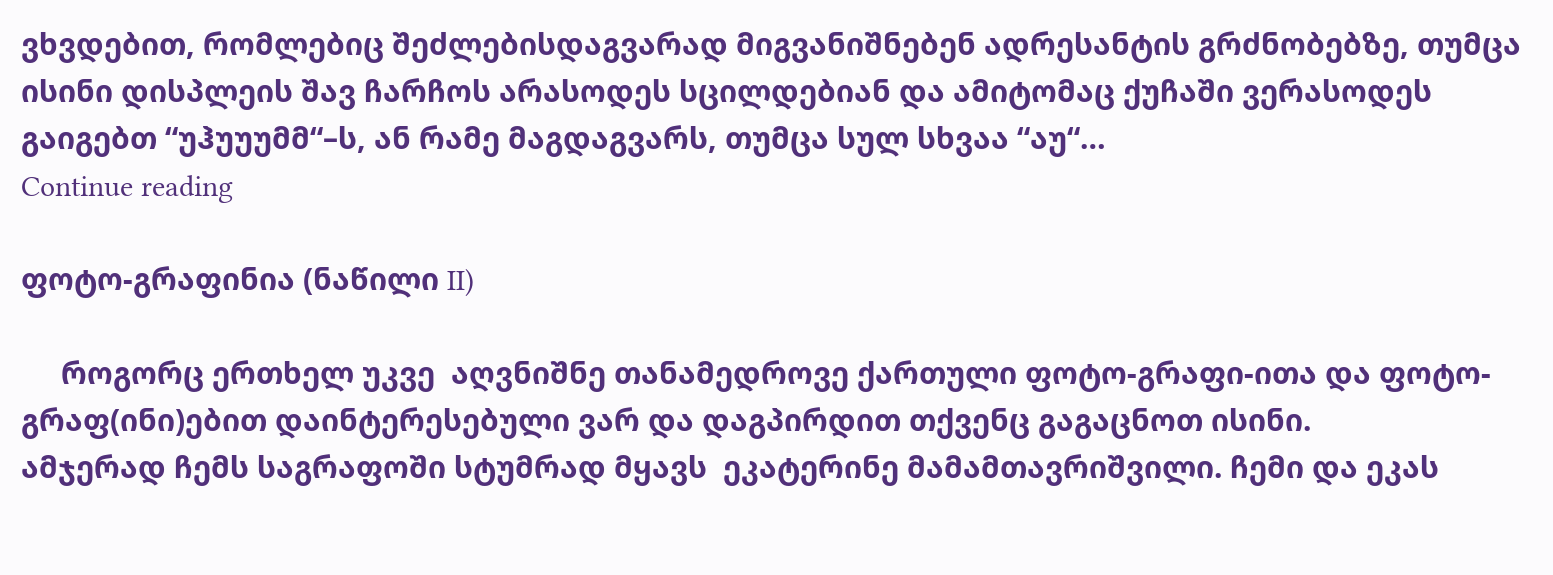ვხვდებით, რომლებიც შეძლებისდაგვარად მიგვანიშნებენ ადრესანტის გრძნობებზე, თუმცა ისინი დისპლეის შავ ჩარჩოს არასოდეს სცილდებიან და ამიტომაც ქუჩაში ვერასოდეს გაიგებთ “უჰუუუმმ“–ს, ან რამე მაგდაგვარს, თუმცა სულ სხვაა “აუ“…
Continue reading

ფოტო-გრაფინია (ნაწილი II)

     როგორც ერთხელ უკვე  აღვნიშნე თანამედროვე ქართული ფოტო-გრაფი-ითა და ფოტო-გრაფ(ინი)ებით დაინტერესებული ვარ და დაგპირდით თქვენც გაგაცნოთ ისინი.
ამჯერად ჩემს საგრაფოში სტუმრად მყავს  ეკატერინე მამამთავრიშვილი. ჩემი და ეკას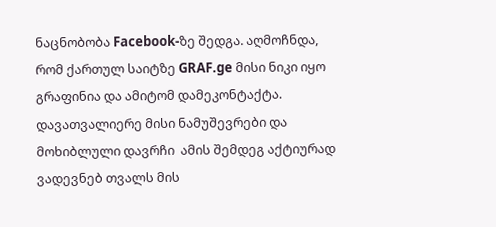ნაცნობობა Facebook-ზე შედგა. აღმოჩნდა, რომ ქართულ საიტზე GRAF.ge მისი ნიკი იყო გრაფინია და ამიტომ დამეკონტაქტა.
დავათვალიერე მისი ნამუშევრები და მოხიბლული დავრჩი  ამის შემდეგ აქტიურად ვადევნებ თვალს მის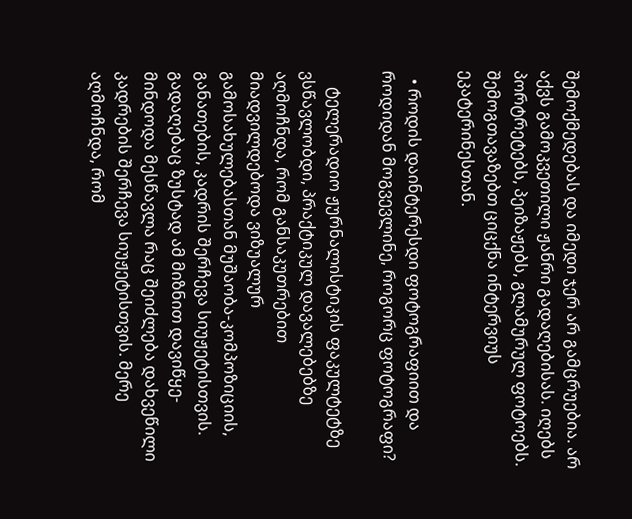შემოქმედებას და იმედი ჯერ არ გამცრუებია. არ აქვს გამოკვეთილი ჟანრი გადაღებისას. იღებს პორტრეტებს, პეიზაჟებს, გლამურულ ფოტოებს.
შემოგთავაზებთ ციცქნა ინტერვიუს ეკატერინესთან.

  • როდის დაინტერესდი ფოტოგრაფიით და როდიდან მოგვევლინე, როგორც ფოტოგრაფი?

    ტელერადიო ჟურნალისტიკის ფაკულტეტზე ვსწავლობდი, პრაქტიკულ დავალებებზე აღმოჩნდა, რომ განსაკუთრებით მიადვილდებოდა ვიზუალურ გამოსახულებასთან მუშაობა-კომპოზიციის, განათების, კადრის შერჩევა სიუჟეტისთვის. გადაღებაც ზუსტად ამ მიზნით დავიწყე-მინდოდა მესწავლა რაც შეიძლება დახვეწილი კადრების შერჩევა სიუჟეტისთვის. მერე აღმოჩნდა, რომ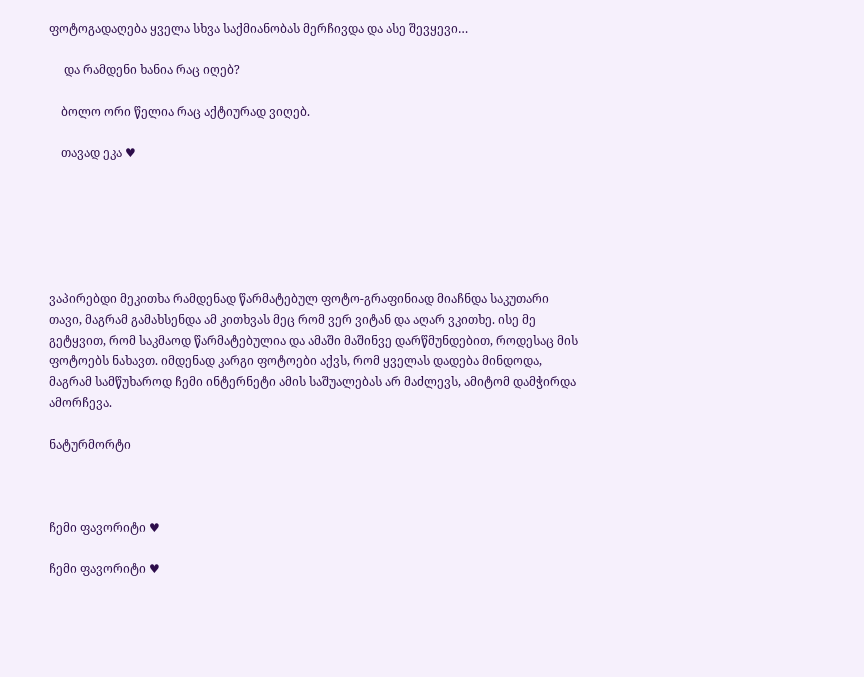ფოტოგადაღება ყველა სხვა საქმიანობას მერჩივდა და ასე შევყევი…

     და რამდენი ხანია რაც იღებ?

    ბოლო ორი წელია რაც აქტიურად ვიღებ.

    თავად ეკა ♥






ვაპირებდი მეკითხა რამდენად წარმატებულ ფოტო-გრაფინიად მიაჩნდა საკუთარი თავი, მაგრამ გამახსენდა ამ კითხვას მეც რომ ვერ ვიტან და აღარ ვკითხე. ისე მე გეტყვით, რომ საკმაოდ წარმატებულია და ამაში მაშინვე დარწმუნდებით, როდესაც მის ფოტოებს ნახავთ. იმდენად კარგი ფოტოები აქვს, რომ ყველას დადება მინდოდა, მაგრამ სამწუხაროდ ჩემი ინტერნეტი ამის საშუალებას არ მაძლევს, ამიტომ დამჭირდა ამორჩევა.

ნატურმორტი



ჩემი ფავორიტი ♥

ჩემი ფავორიტი ♥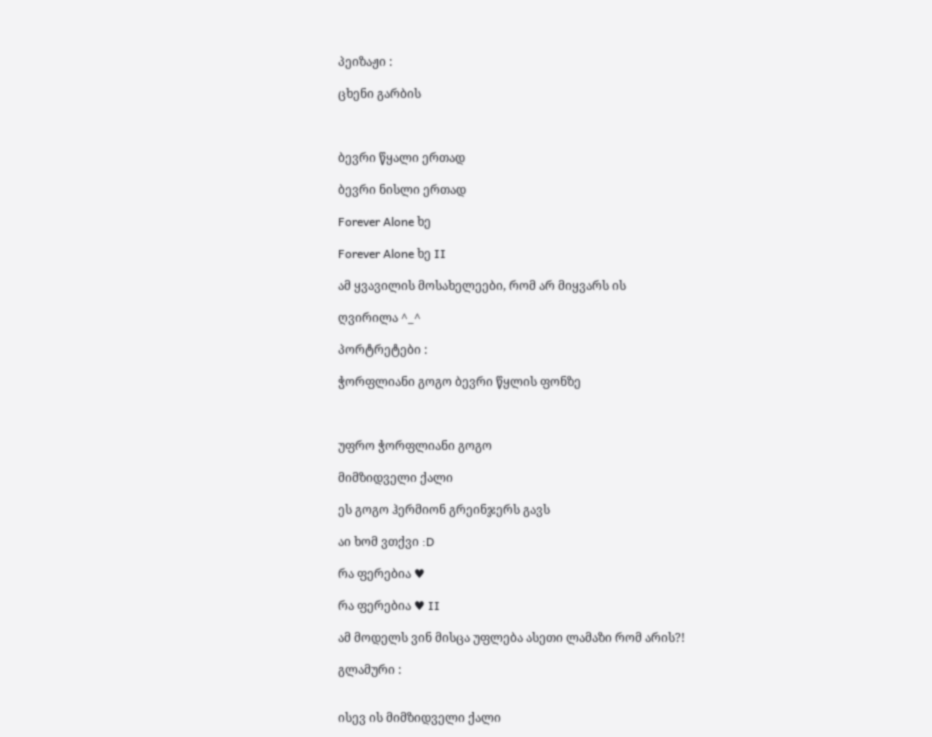პეიზაჟი :

ცხენი გარბის



ბევრი წყალი ერთად

ბევრი ნისლი ერთად

Forever Alone ხე

Forever Alone ხე II

ამ ყვავილის მოსახელეები, რომ არ მიყვარს ის

ღვირილა ^_^

პორტრეტები :

ჭორფლიანი გოგო ბევრი წყლის ფონზე



უფრო ჭორფლიანი გოგო

მიმზიდველი ქალი

ეს გოგო ჰერმიონ გრეინჯერს გავს

აი ხომ ვთქვი :D

რა ფერებია ♥

რა ფერებია ♥ II

ამ მოდელს ვინ მისცა უფლება ასეთი ლამაზი რომ არის?!

გლამური :


ისევ ის მიმზიდველი ქალი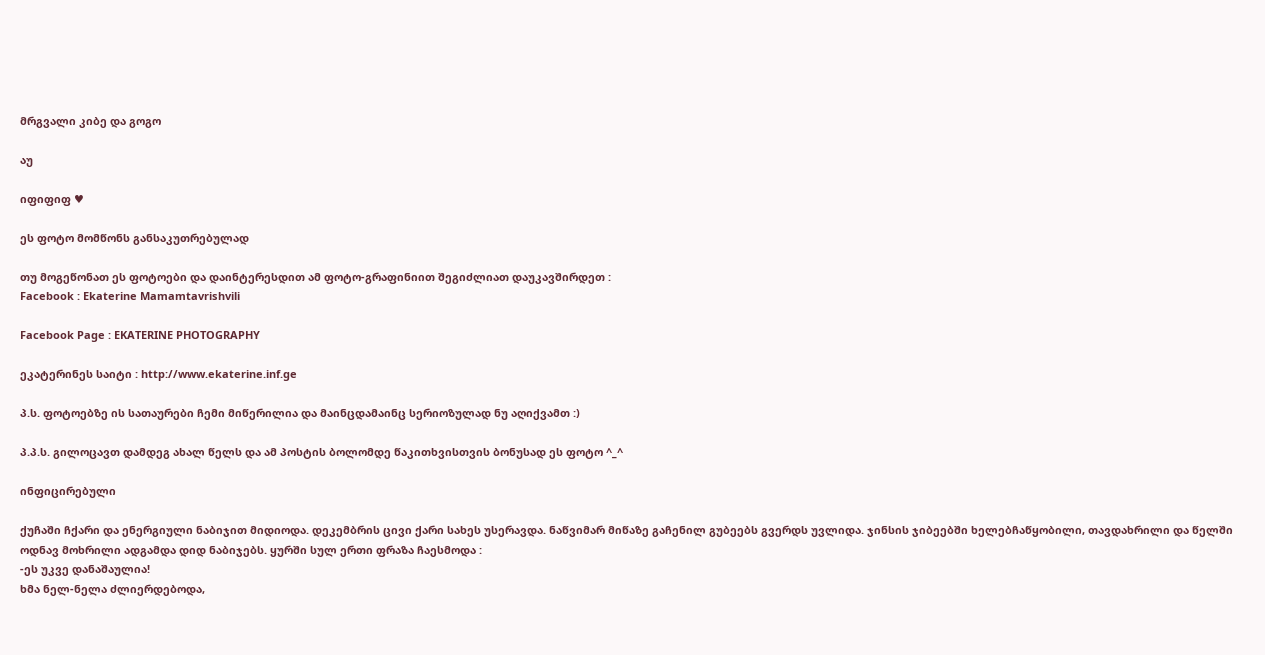მრგვალი კიბე და გოგო

აუ

იფიფიფ ♥

ეს ფოტო მომწონს განსაკუთრებულად

თუ მოგეწონათ ეს ფოტოები და დაინტერესდით ამ ფოტო-გრაფინიით შეგიძლიათ დაუკავშირდეთ :
Facebook : Ekaterine Mamamtavrishvili

Facebook Page : EKATERINE PHOTOGRAPHY

ეკატერინეს საიტი : http://www.ekaterine.inf.ge

პ.ს. ფოტოებზე ის სათაურები ჩემი მიწერილია და მაინცდამაინც სერიოზულად ნუ აღიქვამთ :)

პ.პ.ს. გილოცავთ დამდეგ ახალ წელს და ამ პოსტის ბოლომდე წაკითხვისთვის ბონუსად ეს ფოტო ^_^

ინფიცირებული

ქუჩაში ჩქარი და ენერგიული ნაბიჯით მიდიოდა. დეკემბრის ცივი ქარი სახეს უსერავდა. ნაწვიმარ მიწაზე გაჩენილ გუბეებს გვერდს უვლიდა. ჯინსის ჯიბეებში ხელებჩაწყობილი, თავდახრილი და წელში ოდნავ მოხრილი ადგამდა დიდ ნაბიჯებს. ყურში სულ ერთი ფრაზა ჩაესმოდა :
-ეს უკვე დანაშაულია!
ხმა ნელ-ნელა ძლიერდებოდა,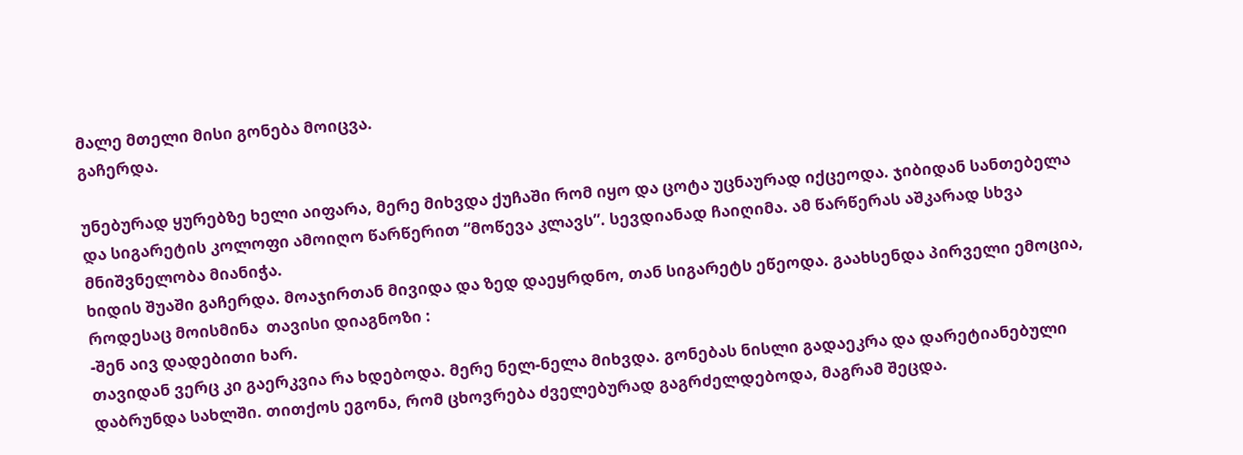მალე მთელი მისი გონება მოიცვა.
გაჩერდა.

უნებურად ყურებზე ხელი აიფარა, მერე მიხვდა ქუჩაში რომ იყო და ცოტა უცნაურად იქცეოდა. ჯიბიდან სანთებელა და სიგარეტის კოლოფი ამოიღო წარწერით “მოწევა კლავს”. სევდიანად ჩაიღიმა. ამ წარწერას აშკარად სხვა მნიშვნელობა მიანიჭა.
ხიდის შუაში გაჩერდა. მოაჯირთან მივიდა და ზედ დაეყრდნო, თან სიგარეტს ეწეოდა. გაახსენდა პირველი ემოცია, როდესაც მოისმინა  თავისი დიაგნოზი :
-შენ აივ დადებითი ხარ.
თავიდან ვერც კი გაერკვია რა ხდებოდა. მერე ნელ-ნელა მიხვდა. გონებას ნისლი გადაეკრა და დარეტიანებული დაბრუნდა სახლში. თითქოს ეგონა, რომ ცხოვრება ძველებურად გაგრძელდებოდა, მაგრამ შეცდა.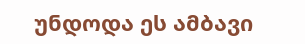უნდოდა ეს ამბავი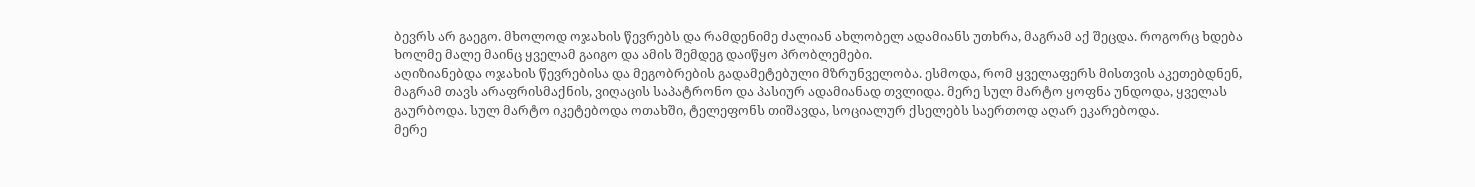ბევრს არ გაეგო. მხოლოდ ოჯახის წევრებს და რამდენიმე ძალიან ახლობელ ადამიანს უთხრა, მაგრამ აქ შეცდა. როგორც ხდება ხოლმე მალე მაინც ყველამ გაიგო და ამის შემდეგ დაიწყო პრობლემები.
აღიზიანებდა ოჯახის წევრებისა და მეგობრების გადამეტებული მზრუნველობა. ესმოდა, რომ ყველაფერს მისთვის აკეთებდნენ, მაგრამ თავს არაფრისმაქნის, ვიღაცის საპატრონო და პასიურ ადამიანად თვლიდა. მერე სულ მარტო ყოფნა უნდოდა, ყველას გაურბოდა. სულ მარტო იკეტებოდა ოთახში, ტელეფონს თიშავდა, სოციალურ ქსელებს საერთოდ აღარ ეკარებოდა.
მერე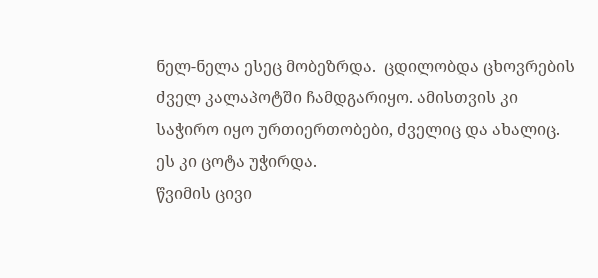ნელ-ნელა ესეც მობეზრდა.  ცდილობდა ცხოვრების ძველ კალაპოტში ჩამდგარიყო. ამისთვის კი საჭირო იყო ურთიერთობები, ძველიც და ახალიც.
ეს კი ცოტა უჭირდა.
წვიმის ცივი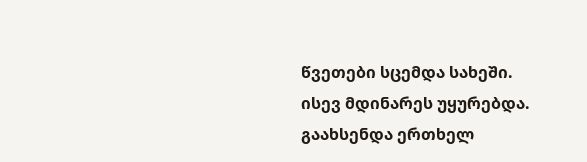წვეთები სცემდა სახეში. ისევ მდინარეს უყურებდა.
გაახსენდა ერთხელ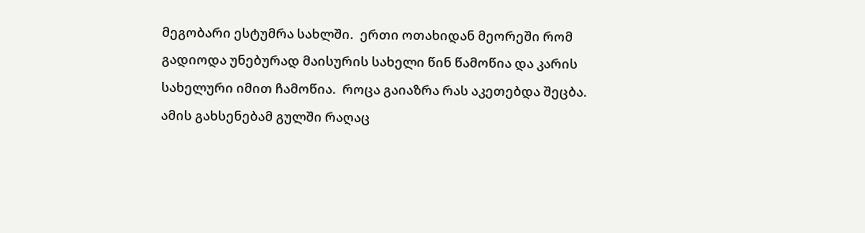მეგობარი ესტუმრა სახლში.  ერთი ოთახიდან მეორეში რომ გადიოდა უნებურად მაისურის სახელი წინ წამოწია და კარის სახელური იმით ჩამოწია.  როცა გაიაზრა რას აკეთებდა შეცბა.
ამის გახსენებამ გულში რაღაც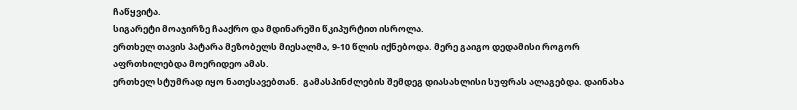ჩაწყვიტა.
სიგარეტი მოაჯირზე ჩააქრო და მდინარეში წკიპურტით ისროლა.
ერთხელ თავის პატარა მეზობელს მიესალმა, 9-10 წლის იქნებოდა. მერე გაიგო დედამისი როგორ აფრთხილებდა მოერიდეო ამას.
ერთხელ სტუმრად იყო ნათესავებთან.  გამასპინძლების შემდეგ დიასახლისი სუფრას ალაგებდა. დაინახა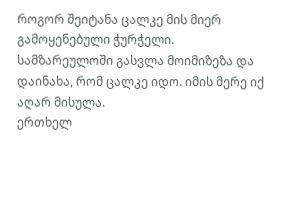როგორ შეიტანა ცალკე მის მიერ გამოყენებული ჭურჭელი.  სამზარეულოში გასვლა მოიმიზეზა და დაინახა, რომ ცალკე იდო. იმის მერე იქ აღარ მისულა.
ერთხელ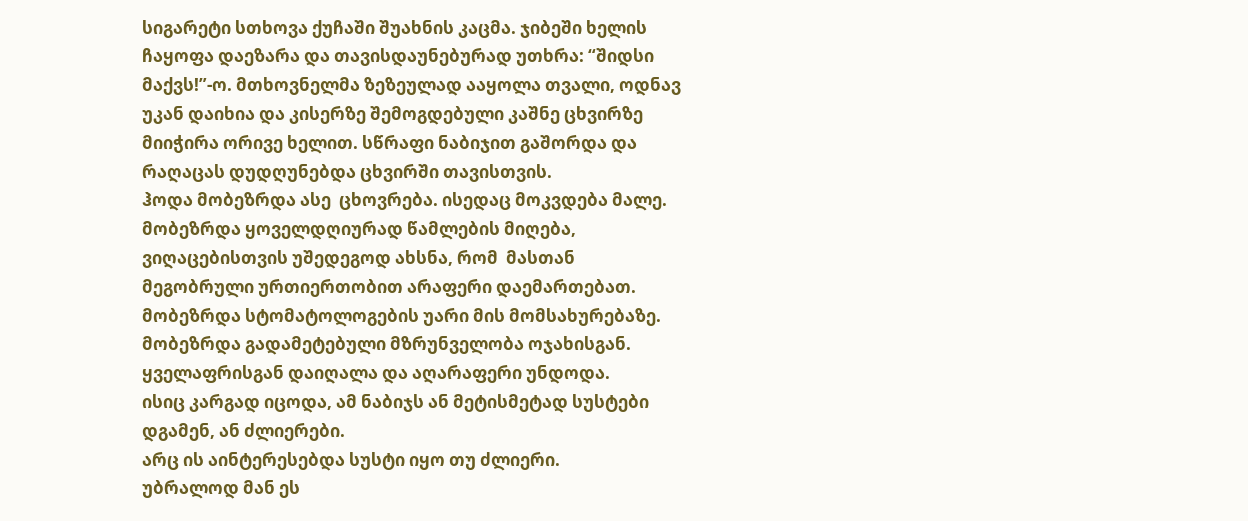სიგარეტი სთხოვა ქუჩაში შუახნის კაცმა. ჯიბეში ხელის ჩაყოფა დაეზარა და თავისდაუნებურად უთხრა: “შიდსი მაქვს!”-ო. მთხოვნელმა ზეზეულად ააყოლა თვალი, ოდნავ უკან დაიხია და კისერზე შემოგდებული კაშნე ცხვირზე მიიჭირა ორივე ხელით. სწრაფი ნაბიჯით გაშორდა და რაღაცას დუდღუნებდა ცხვირში თავისთვის.
ჰოდა მობეზრდა ასე  ცხოვრება. ისედაც მოკვდება მალე. მობეზრდა ყოველდღიურად წამლების მიღება, ვიღაცებისთვის უშედეგოდ ახსნა, რომ  მასთან მეგობრული ურთიერთობით არაფერი დაემართებათ.  მობეზრდა სტომატოლოგების უარი მის მომსახურებაზე. მობეზრდა გადამეტებული მზრუნველობა ოჯახისგან.  ყველაფრისგან დაიღალა და აღარაფერი უნდოდა.
ისიც კარგად იცოდა, ამ ნაბიჯს ან მეტისმეტად სუსტები დგამენ, ან ძლიერები.
არც ის აინტერესებდა სუსტი იყო თუ ძლიერი.
უბრალოდ მან ეს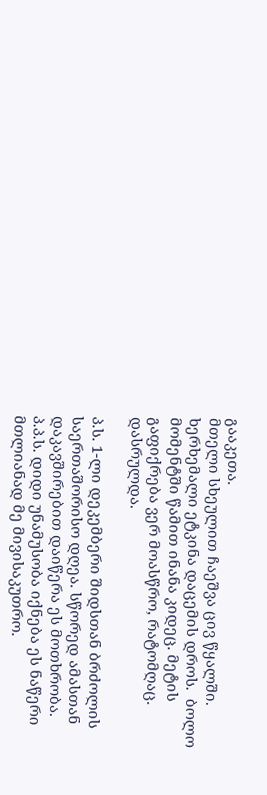გააკეთა.
მთელი სხეულით ჩაეშვა ცივ წყალში. ხერხემალი ეტკინა დაცემის დროს.  ბოლო მომენტში წამით ინანა კიდეც. მეტის გაფიქრება ვერ მოასწრო, რატომღაც.
დასრულდა.

პ.ს. 1-ლი დეკემბერი შიდსთან ბრძოლის საერთაშორისო დღეა. სწორედ ამასთან დაკავშირებით დაიწერა ეს მოთხრობა.
პ.პ.ს. დიდი უნამუსობა იქნება ეს ნაწერი მთლიანად მე მივისაკუთრო.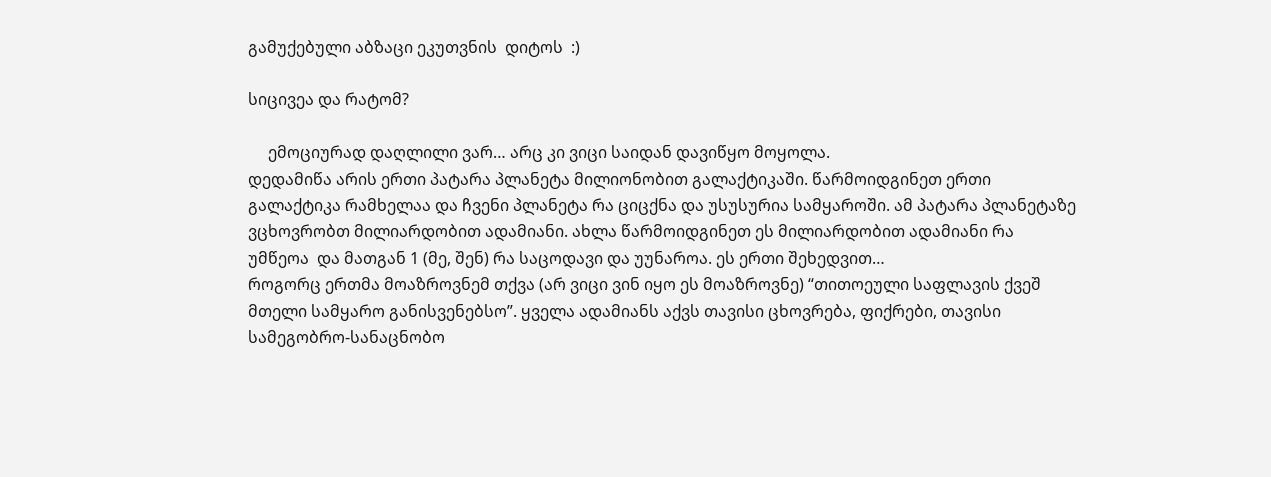გამუქებული აბზაცი ეკუთვნის  დიტოს  :)

სიცივეა და რატომ?

     ემოციურად დაღლილი ვარ… არც კი ვიცი საიდან დავიწყო მოყოლა.
დედამიწა არის ერთი პატარა პლანეტა მილიონობით გალაქტიკაში. წარმოიდგინეთ ერთი გალაქტიკა რამხელაა და ჩვენი პლანეტა რა ციცქნა და უსუსურია სამყაროში. ამ პატარა პლანეტაზე ვცხოვრობთ მილიარდობით ადამიანი. ახლა წარმოიდგინეთ ეს მილიარდობით ადამიანი რა უმწეოა  და მათგან 1 (მე, შენ) რა საცოდავი და უუნაროა. ეს ერთი შეხედვით…
როგორც ერთმა მოაზროვნემ თქვა (არ ვიცი ვინ იყო ეს მოაზროვნე) “თითოეული საფლავის ქვეშ მთელი სამყარო განისვენებსო”. ყველა ადამიანს აქვს თავისი ცხოვრება, ფიქრები, თავისი სამეგობრო-სანაცნობო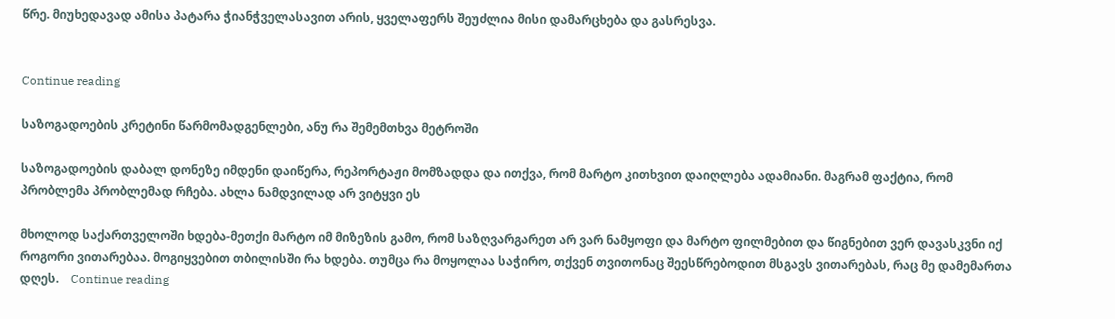წრე. მიუხედავად ამისა პატარა ჭიანჭველასავით არის, ყველაფერს შეუძლია მისი დამარცხება და გასრესვა.


Continue reading

საზოგადოების კრეტინი წარმომადგენლები, ანუ რა შემემთხვა მეტროში

საზოგადოების დაბალ დონეზე იმდენი დაიწერა, რეპორტაჟი მომზადდა და ითქვა, რომ მარტო კითხვით დაიღლება ადამიანი. მაგრამ ფაქტია, რომ  პრობლემა პრობლემად რჩება. ახლა ნამდვილად არ ვიტყვი ეს

მხოლოდ საქართველოში ხდება-მეთქი მარტო იმ მიზეზის გამო, რომ საზღვარგარეთ არ ვარ ნამყოფი და მარტო ფილმებით და წიგნებით ვერ დავასკვნი იქ როგორი ვითარებაა. მოგიყვებით თბილისში რა ხდება. თუმცა რა მოყოლაა საჭირო, თქვენ თვითონაც შეესწრებოდით მსგავს ვითარებას, რაც მე დამემართა დღეს.    Continue reading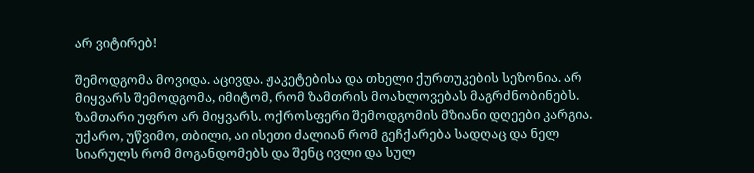არ ვიტირებ!

შემოდგომა მოვიდა. აცივდა. ჟაკეტებისა და თხელი ქურთუკების სეზონია. არ მიყვარს შემოდგომა, იმიტომ, რომ ზამთრის მოახლოვებას მაგრძნობინებს. ზამთარი უფრო არ მიყვარს. ოქროსფერი შემოდგომის მზიანი დღეები კარგია. უქარო, უწვიმო, თბილი, აი ისეთი ძალიან რომ გეჩქარება სადღაც და ნელ სიარულს რომ მოგანდომებს და შენც ივლი და სულ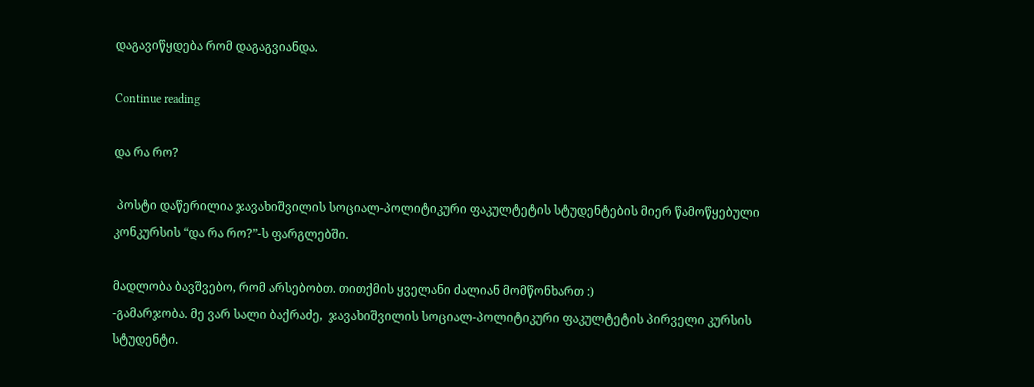დაგავიწყდება რომ დაგაგვიანდა.

Continue reading

და რა რო?

 პოსტი დაწერილია ჯავახიშვილის სოციალ-პოლიტიკური ფაკულტეტის სტუდენტების მიერ წამოწყებული კონკურსის “და რა რო?”-ს ფარგლებში.

მადლობა ბავშვებო, რომ არსებობთ. თითქმის ყველანი ძალიან მომწონხართ :)
-გამარჯობა. მე ვარ სალი ბაქრაძე,  ჯავახიშვილის სოციალ-პოლიტიკური ფაკულტეტის პირველი კურსის  სტუდენტი.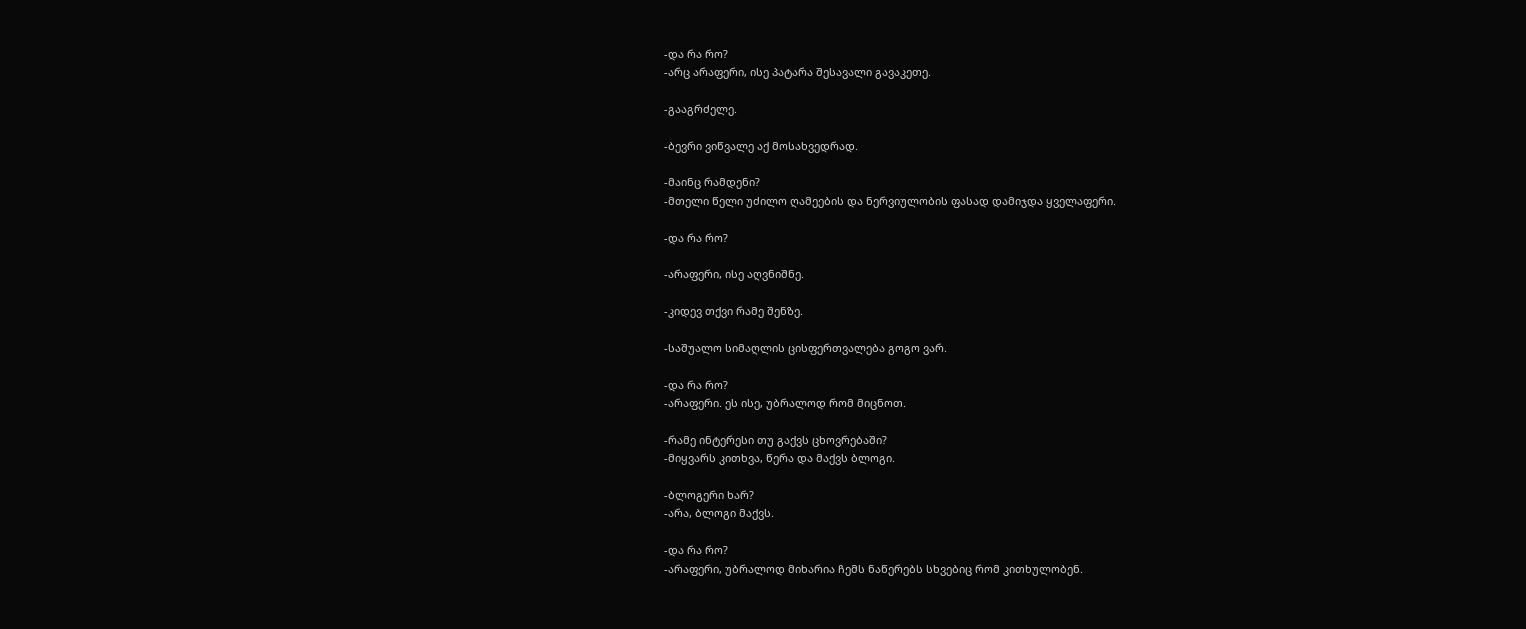-და რა რო?
-არც არაფერი, ისე პატარა შესავალი გავაკეთე.

-გააგრძელე.

-ბევრი ვიწვალე აქ მოსახვედრად.

-მაინც რამდენი?
-მთელი წელი უძილო ღამეების და ნერვიულობის ფასად დამიჯდა ყველაფერი.

-და რა რო?

-არაფერი, ისე აღვნიშნე.

-კიდევ თქვი რამე შენზე.

-საშუალო სიმაღლის ცისფერთვალება გოგო ვარ.

-და რა რო?
-არაფერი. ეს ისე, უბრალოდ რომ მიცნოთ.

-რამე ინტერესი თუ გაქვს ცხოვრებაში?
-მიყვარს კითხვა, წერა და მაქვს ბლოგი.

-ბლოგერი ხარ?
-არა, ბლოგი მაქვს.

-და რა რო?
-არაფერი, უბრალოდ მიხარია ჩემს ნაწერებს სხვებიც რომ კითხულობენ.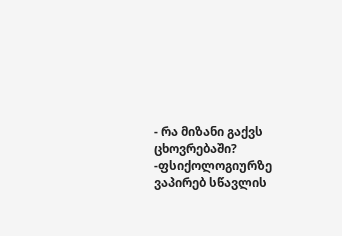- რა მიზანი გაქვს ცხოვრებაში?
-ფსიქოლოგიურზე ვაპირებ სწავლის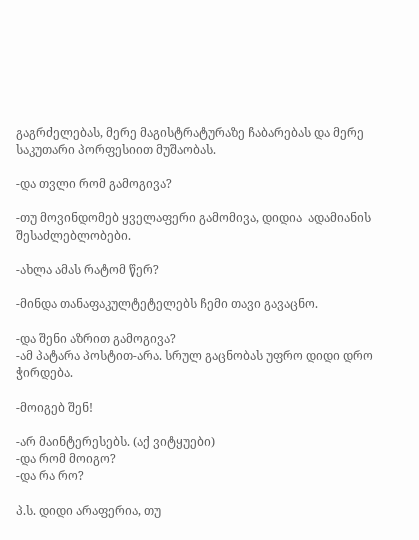გაგრძელებას, მერე მაგისტრატურაზე ჩაბარებას და მერე საკუთარი პორფესიით მუშაობას.

-და თვლი რომ გამოგივა?

-თუ მოვინდომებ ყველაფერი გამომივა, დიდია  ადამიანის შესაძლებლობები.

-ახლა ამას რატომ წერ?

-მინდა თანაფაკულტეტელებს ჩემი თავი გავაცნო.

-და შენი აზრით გამოგივა?
-ამ პატარა პოსტით-არა. სრულ გაცნობას უფრო დიდი დრო ჭირდება.

-მოიგებ შენ!

-არ მაინტერესებს. (აქ ვიტყუები)
-და რომ მოიგო?
-და რა რო?

პ.ს. დიდი არაფერია, თუ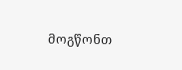მოგწონთ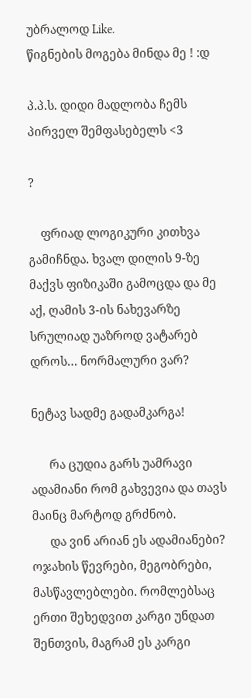უბრალოდ Like.
წიგნების მოგება მინდა მე ! :დ

პ.პ.ს. დიდი მადლობა ჩემს პირველ შემფასებელს <3

?

    ფრიად ლოგიკური კითხვა გამიჩნდა. ხვალ დილის 9-ზე მაქვს ფიზიკაში გამოცდა და მე აქ, ღამის 3-ის ნახევარზე სრულიად უაზროდ ვატარებ დროს… ნორმალური ვარ?

ნეტავ სადმე გადამკარგა!

      რა ცუდია გარს უამრავი ადამიანი რომ გახვევია და თავს მაინც მარტოდ გრძნობ.
      და ვინ არიან ეს ადამიანები? ოჯახის წევრები, მეგობრები, მასწავლებლები. რომლებსაც ერთი შეხედვით კარგი უნდათ შენთვის, მაგრამ ეს კარგი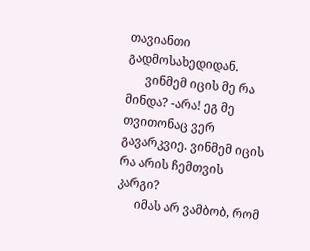თავიანთი გადმოსახედიდან.
      ვინმემ იცის მე რა მინდა? -არა! ეგ მე თვითონაც ვერ გავარკვიე. ვინმემ იცის რა არის ჩემთვის კარგი?
      იმას არ ვამბობ, რომ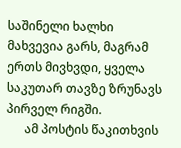საშინელი ხალხი მახვევია გარს, მაგრამ ერთს მივხვდი, ყველა საკუთარ თავზე ზრუნავს პირველ რიგში.
      ამ პოსტის წაკითხვის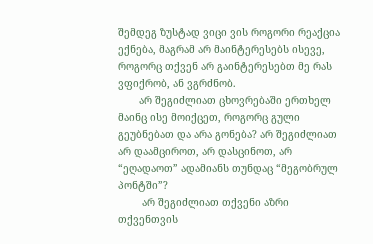შემდეგ ზუსტად ვიცი ვის როგორი რეაქცია ექნება, მაგრამ არ მაინტერესებს ისევე, როგორც თქვენ არ გაინტერესებთ მე რას ვფიქრობ, ან ვგრძნობ.
       არ შეგიძლიათ ცხოვრებაში ერთხელ მაინც ისე მოიქცეთ, როგორც გული გეუბნებათ და არა გონება? არ შეგიძლიათ არ დაამციროთ, არ დასცინოთ, არ  “ეღადაოთ” ადამიანს თუნდაც “მეგობრულ პონტში”?
        არ შეგიძლიათ თქვენი აზრი თქვენთვის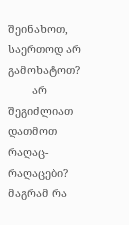შეინახოთ, საერთოდ არ გამოხატოთ?
        არ შეგიძლიათ დათმოთ რაღაც-რაღაცები? მაგრამ რა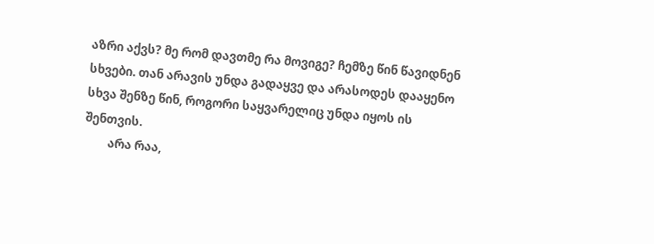აზრი აქვს? მე რომ დავთმე რა მოვიგე? ჩემზე წინ წავიდნენ სხვები. თან არავის უნდა გადაყვე და არასოდეს დააყენო სხვა შენზე წინ, როგორი საყვარელიც უნდა იყოს ის შენთვის.
        არა რაა,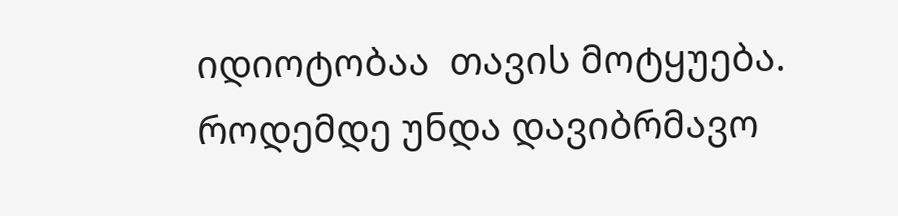იდიოტობაა  თავის მოტყუება. როდემდე უნდა დავიბრმავო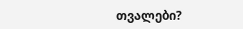თვალები?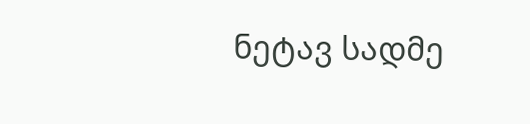ნეტავ სადმე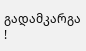გადამკარგა !